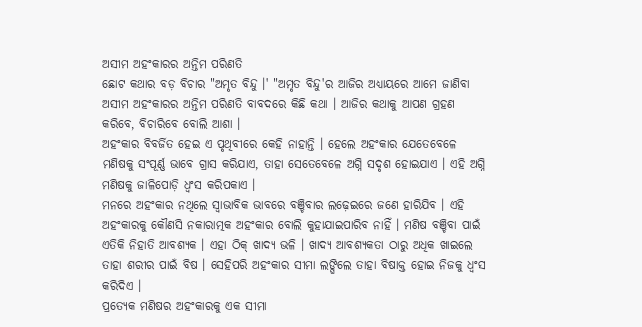ଅସୀମ ଅହଂକାରର ଅନ୍ତିମ ପରିଣତି
ଛୋଟ କଥାର ବଡ଼ ବିଚାର "ଅମୃତ ବିନ୍ଦୁ ।' "ଅମୃତ ବିନ୍ଦୁ'ର ଆଜିର ଅଧ୍ୟାୟରେ ଆମେ ଜାଣିବା ଅସୀମ ଅହଂକାରର ଅନ୍ତିମ ପରିଣତି ବାବଦରେ କିଛି କଥା । ଆଜିର କଥାକୁ ଆପଣ ଗ୍ରହଣ କରିବେ, ବିଚାରିବେ ବୋଲି ଆଶା ।
ଅହଂକାର ବିବର୍ଜିତ ହେଇ ଏ ପୃଥିବୀରେ କେହି ନାହାନ୍ତି । ହେଲେ ଅହଂକାର ଯେତେବେଳେ ମଣିଷକୁ ସଂପୂର୍ଣ୍ଣ ଭାବେ ଗ୍ରାସ କରିଯାଏ, ତାହା ସେତେବେଳେ ଅଗ୍ନି ସଦୃଶ ହୋଇଯାଏ । ଏହି ଅଗ୍ନି ମଣିଷକୁ ଜାଳିପୋଡ଼ି ଧ୍ୱଂସ କରିପକାଏ ।
ମନରେ ଅହଂକାର ନଥିଲେ ସ୍ୱାଭାବିକ ଭାବରେ ବଞ୍ଚିବାର ଲଢ଼େଇରେ ଜଣେ ହାରିଯିବ । ଏହି ଅହଂକାରକୁ କୌଣସି ନକାରାତ୍ମକ ଅହଂକାର ବୋଲି କୁହାଯାଇପାରିବ ନାହିଁ । ମଣିଷ ବଞ୍ଚିବା ପାଇଁ ଏତିକି ନିହାତି ଆବଶ୍ୟକ । ଏହା ଠିକ୍ ଖାଦ୍ୟ ଭଳି । ଖାଦ୍ୟ ଆବଶ୍ୟକତା ଠାରୁ ଅଧିକ ଖାଇଲେ ତାହା ଶରୀର ପାଇଁ ବିଷ । ସେହିପରି ଅହଂକାର ସୀମା ଲଙ୍ଘିଲେ ତାହା ବିଷାକ୍ତ ହୋଇ ନିଜକୁ ଧ୍ୱଂସ କରିଦିଏ ।
ପ୍ରତ୍ୟେକ ମଣିଷର ଅହଂକାରକୁ ଏକ ସୀମା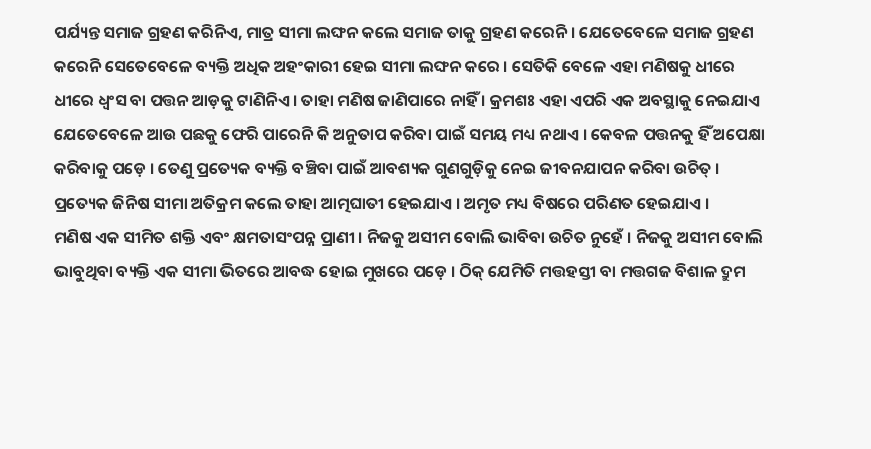ପର୍ଯ୍ୟନ୍ତ ସମାଜ ଗ୍ରହଣ କରିନିଏ, ମାତ୍ର ସୀମା ଲଙ୍ଘନ କଲେ ସମାଜ ତାକୁ ଗ୍ରହଣ କରେନି । ଯେତେବେଳେ ସମାଜ ଗ୍ରହଣ କରେନି ସେତେବେଳେ ବ୍ୟକ୍ତି ଅଧିକ ଅହଂକାରୀ ହେଇ ସୀମା ଲଙ୍ଘନ କରେ । ସେତିକି ବେଳେ ଏହା ମଣିଷକୁ ଧୀରେ ଧୀରେ ଧ୍ୱଂସ ବା ପତ୍ତନ ଆଡ଼କୁ ଟାଣିନିଏ । ତାହା ମଣିଷ ଜାଣିପାରେ ନାହିଁ । କ୍ରମଶଃ ଏହା ଏପରି ଏକ ଅବସ୍ଥାକୁ ନେଇଯାଏ ଯେତେବେଳେ ଆଉ ପଛକୁ ଫେରି ପାରେନି କି ଅନୁତାପ କରିବା ପାଇଁ ସମୟ ମଧ୍ୟ ନଥାଏ । କେବଳ ପତ୍ତନକୁ ହିଁ ଅପେକ୍ଷା କରିବାକୁ ପଡ଼େ । ତେଣୁ ପ୍ରତ୍ୟେକ ବ୍ୟକ୍ତି ବଞ୍ଚିବା ପାଇଁ ଆବଶ୍ୟକ ଗୁଣଗୁଡ଼ିକୁ ନେଇ ଜୀବନଯାପନ କରିବା ଉଚିତ୍ । ପ୍ରତ୍ୟେକ ଜିନିଷ ସୀମା ଅତିକ୍ରମ କଲେ ତାହା ଆତ୍ମଘାତୀ ହେଇଯାଏ । ଅମୃତ ମଧ୍ୟ ବିଷରେ ପରିଣତ ହେଇଯାଏ ।
ମଣିଷ ଏକ ସୀମିତ ଶକ୍ତି ଏବଂ କ୍ଷମତାସଂପନ୍ନ ପ୍ରାଣୀ । ନିଜକୁ ଅସୀମ ବୋଲି ଭାବିବା ଉଚିତ ନୁହେଁ । ନିଜକୁ ଅସୀମ ବୋଲି ଭାବୁଥିବା ବ୍ୟକ୍ତି ଏକ ସୀମା ଭିତରେ ଆବଦ୍ଧ ହୋଇ ମୁଖରେ ପଡ଼େ । ଠିକ୍ ଯେମିତି ମତ୍ତହସ୍ତୀ ବା ମତ୍ତଗଜ ବିଶାଳ ଦ୍ରୁମ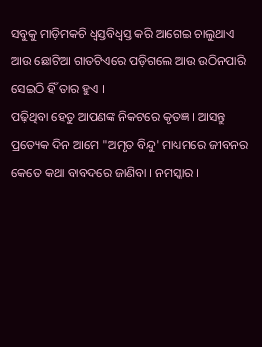ସବୁକୁ ମାଡ଼ିମକଚି ଧ୍ୱସ୍ତବିଧ୍ୱସ୍ତ କରି ଆଗେଇ ଚାଲୁଥାଏ ଆଉ ଛୋଟିଆ ଗାତଟିଏରେ ପଡ଼ିଗଲେ ଆଉ ଉଠିନପାରି ସେଇଠି ହିଁ ତାର ହୁଏ ।
ପଢ଼ିଥିବା ହେତୁ ଆପଣଙ୍କ ନିକଟରେ କୃତଜ୍ଞ । ଆସନ୍ତୁ ପ୍ରତ୍ୟେକ ଦିନ ଆମେ "ଅମୃତ ବିନ୍ଦୁ' ମାଧ୍ୟମରେ ଜୀବନର କେତେ କଥା ବାବଦରେ ଜାଣିବା । ନମସ୍କାର ।